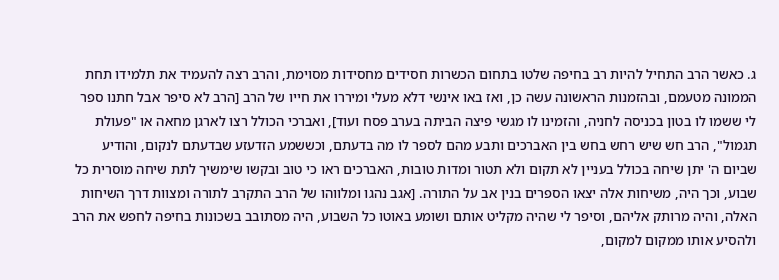ג. כאשר הרב התחיל להיות רב בחיפה שלטו בתחום הכשרות חסידים מחסידות מסוימת, והרב רצה להעמיד את תלמידו תחת הממונה מטעמם, ובהזמנות הראשונה עשה כן, ואז באו אינשי דלא מעלי ומיררו את חייו של הרב [הרב לא סיפר אבל חתנו ספר לי ששמו לו בטון בכניסה לחניה, והזמינו לו מגשי פיצה הביתה בערב פסח ועוד], ואברכי הכולל רצו לארגן מחאה או "פעולת תגמול", הרב חש שיש רחש בחש בין האברכים ותבע מהם לספר לו מה בדעתם, וכששמע הזדעזע שבדעתם לנקום, והודיע שביום ה' יתן שיחה בכולל בעניין לא תקום ולא תטור ומדות טובות, האברכים ראו כי טוב ובקשו שימשיך לתת שיחה מוסרית כל שבוע, וכך היה, משיחות אלה יצאו הספרים בנין אב על התורה. [אגב נהגו ומלווהו של הרב התקרב לתורה ומצוות דרך השיחות האלה, והיה מרותק אליהם, וסיפר לי שהיה מקליט אותם ושומע באוטו כל השבוע, היה מסתובב בשכונות בחיפה לחפש את הרב ולהסיע אותו ממקום למקום,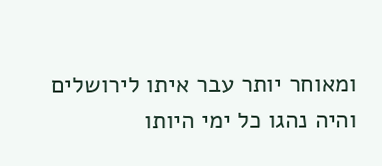ומאוחר יותר עבר איתו לירושלים והיה נהגו כל ימי היותו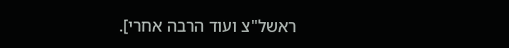ראשל"צ ועוד הרבה אחרי].